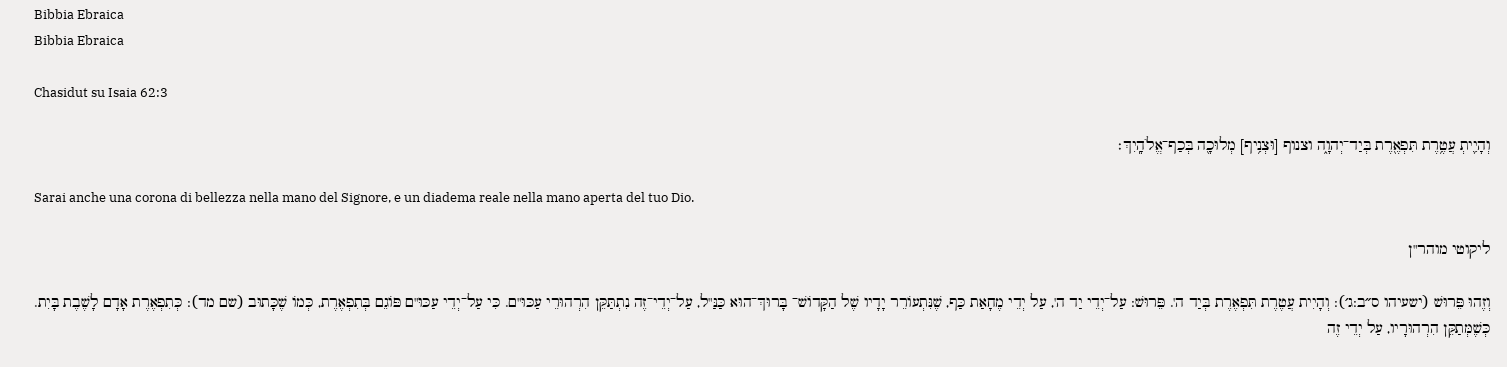Bibbia Ebraica
Bibbia Ebraica

Chasidut su Isaia 62:3

וְהָיִ֛יתְ עֲטֶ֥רֶת תִּפְאֶ֖רֶת בְּיַד־יְהוָ֑ה וצנוף [וּצְנִ֥יף] מְלוּכָ֖ה בְּכַף־אֱלֹהָֽיִךְ׃

Sarai anche una corona di bellezza nella mano del Signore, e un diadema reale nella mano aperta del tuo Dio.

ליקוטי מוהר"ן

וְזֶהוּ פֵּרוּשׁ (ישעיהו ס״ב:ג׳): וְהָיִית עֲטֶרֶת תִּפְאֶרֶת בְּיַד ה'. פֵּרוּשׁ: עַל־יְדֵי יַד ה', עַל יְדֵי מֶחָאַת כַּף, שֶׁנִּתְעוֹרֵר יָדָיו שֶׁל הַקָּדוֹשׁ־ בָּרוּךְ־הוּא כַּנַּ"ל, עַל־יְדֵי־זֶה נִתְתַּקֵּן הִרְהוּרֵי עַכּוּ"ם. כִּי עַל־יְדֵי עַכּוּ"ם פּוֹגֵם בְּתִפְאֶרֶת, כְּמוֹ שֶׁכָּתוּב (שם מד): כְּתִפְאֶרֶת אָדָם לָשֶׁבֶת בָּיִת. כְּשֶׁמְּתַקֵּן הִרְהוּרָיו, עַל יְדֵי זֶה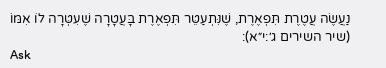נַעֲשֶׂה עֲטֶרֶת תִּפְאֶרֶת, שֶׁנִּתְעַטֵּר תִּפְאֶרֶת בָּעֲטָרָה שֶׁעִטְּרָה לוֹ אִמּוֹ (שיר השירים ג׳:י״א):
Ask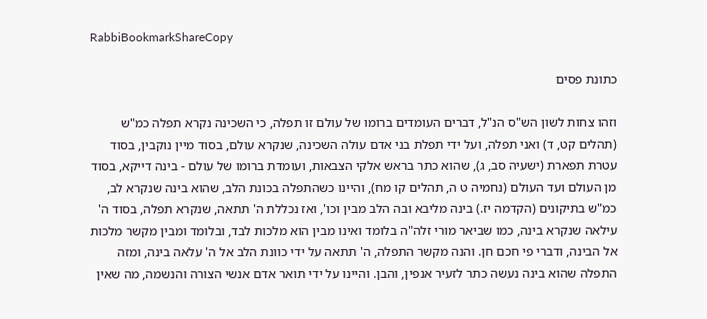RabbiBookmarkShareCopy

כתונת פסים

וזהו צחות לשון הש"ס הנ"ל, דברים העומדים ברומו של עולם זו תפלה, כי השכינה נקרא תפלה כמ"ש (תהלים קט, ד) ואני תפלה, ועל ידי תפלת בני אדם עולה השכינה, שנקרא עולם, בסוד מיין נוקבין, בסוד עטרת תפארת (ישעיה סב, ג), שהוא כתר בראש אלקי הצבאות, ועומדת ברומו של עולם - בינה דייקא, בסוד מן העולם ועד העולם (נחמיה ט ה, תהלים קו מח), והיינו כשהתפלה בכונת הלב, שהוא בינה שנקרא לב, כמ"ש בתיקונים (הקדמה יז.) בינה מליבא ובה הלב מבין וכו', ואז נכללת ה' תתאה, שנקרא תפלה, בסוד ה' עילאה שנקרא בינה, כמו שביאר מורי זלה"ה בלומד ואינו מבין הוא מלכות לבד, ובלומד ומבין מקשר מלכות אל הבינה, ודברי פי חכם חן. והנה מקשר התפלה, ה' תתאה על ידי כוונת הלב אל ה' עלאה בינה, ומזה התפלה שהוא בינה נעשה כתר לזעיר אנפין, והבן. והיינו על ידי תואר אדם אנשי הצורה והנשמה, מה שאין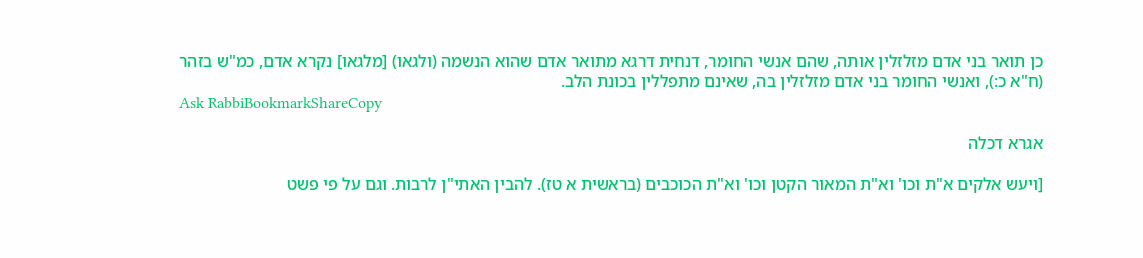כן תואר בני אדם מזלזלין אותה, שהם אנשי החומר, דנחית דרגא מתואר אדם שהוא הנשמה (ולגאו) [מלגאו] נקרא אדם, כמ"ש בזהר (ח"א כ:), ואנשי החומר בני אדם מזלזלין בה, שאינם מתפללין בכונת הלב.
Ask RabbiBookmarkShareCopy

אגרא דכלה

[ויעש אלקים א"ת וכו' וא"ת המאור הקטן וכו' וא"ת הכוכבים (בראשית א טז). להבין האתי"ן לרבות. וגם על פי פשט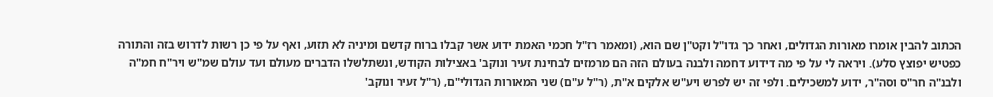הכתוב להבין אומרו מאורות הגדולים, ואחר כך גדו"ל וקט"ן שם הוא, (ומאמר רז"ל חכמי האמת ידוע אשר קבלו ברוח קדשם ומיניה לא תזוע, ואף על פי כן רשות לדרוש בזה והתורה כפטיש יפוצץ סלע). ויראה לי על פי מה דידוע דחמה ולבנה בעולם הזה הם מרמזים לבחינת זעיר ונוקב' באצילות הקודש, ונשתלשלו הדברים מעולם ועד עולם שמ"ש ויר"ח חמ"ה ולבנ"ה חר"ס וסה"ר, ידוע למשכילים. ולפי זה יש לפרש ויע"ש אלקים א"ת, (ר"ל ע"ם) שני המאורות הגדולי"ם, (ר"ל זעיר ונוקב'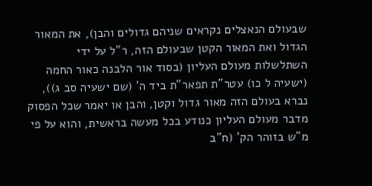שבעולם הנאצלים נקראים שניהם גדולים והבן), את המאור הגדול ואת המאור הקטן שבעולם הזה, ר"ל על ידי השתלשלות מעולם העליון (בסוד אור הלבנה כאור החמה (ישעיה ל כו) עטר"ת תפאר"ת ביד ה' (שם ישעיה סב ג)), נברא בעולם הזה מאור גדול וקטן, והבן או יאמר שכל הפסוק מדבר מעולם העליון כנודע בכל מעשה בראשית, והוא על פי מ"ש בזוהר הק' (ח"ב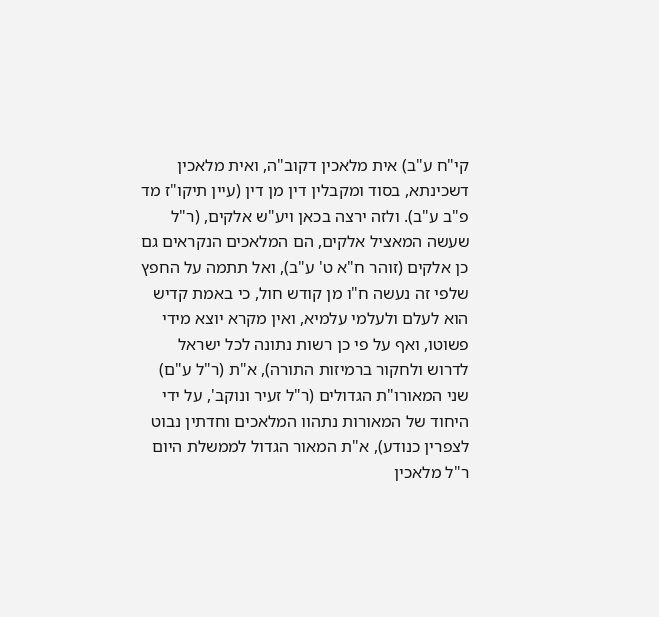קי"ח ע"ב) אית מלאכין דקוב"ה, ואית מלאכין דשכינתא, בסוד ומקבלין דין מן דין (עיין תיקו"ז מד פ"ב ע"ב). ולזה ירצה בכאן ויע"ש אלקים, (ר"ל שעשה המאציל אלקים, הם המלאכים הנקראים גם כן אלקים (זוהר ח"א ט' ע"ב), ואל תתמה על החפץ שלפי זה נעשה ח"ו מן קודש חול, כי באמת קדיש הוא לעלם ולעלמי עלמיא, ואין מקרא יוצא מידי פשוטו, ואף על פי כן רשות נתונה לכל ישראל לדרוש ולחקור ברמיזות התורה), א"ת (ר"ל ע"ם) שני המאורו"ת הגדולים (ר"ל זעיר ונוקב', על ידי היחוד של המאורות נתהוו המלאכים וחדתין נבוט לצפרין כנודע), א"ת המאור הגדול לממשלת היום ר"ל מלאכין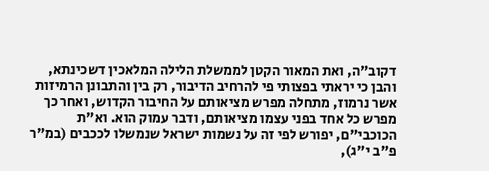דקוב"ה, ואת המאור הקטן לממשלת הלילה המלאכין דשכינתא, והבן כי יראתי בפצותי פי להרחיב הדיבור, רק בין והתבונן הרמיזות אשר נרמוז, מתחלה מפרש מציאותם על החיבור הקדוש, ואחר כך מפרש כל אחד בפני עצמו מציאותם, ודבר עמוק הוא. וא"ת הכוכבי"ם, יפורש לפי זה על נשמות ישראל שנמשלו לככבים (במ"ר פ"ב י"ג),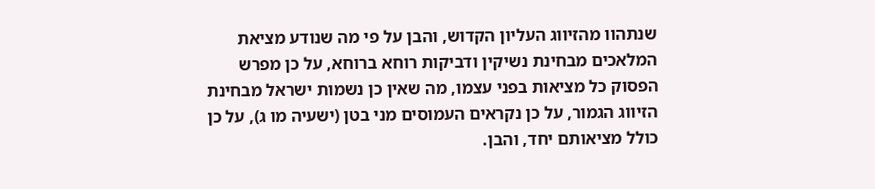שנתהוו מהזיווג העליון הקדוש, והבן על פי מה שנודע מציאת המלאכים מבחינת נשיקין ודביקות רוחא ברוחא, על כן מפרש הפסוק כל מציאות בפני עצמו, מה שאין כן נשמות ישראל מבחינת הזיווג הגמור, על כן נקראים העמוסים מני בטן (ישעיה מו ג), על כן כולל מציאותם יחד, והבן.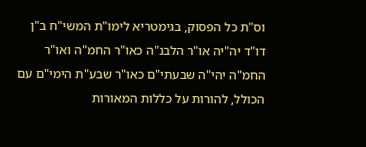וס"ת כל הפסוק, בגימטריא לימו"ת המשי"ח ב"ן דו"ד יה"יה או"ר הלבנ"ה כאו"ר החמ"ה ואו"ר החמ"ה יהי"ה שבעתי"ם כאו"ר שבע"ת הימי"ם עם הכולל, להורות על כללות המאורות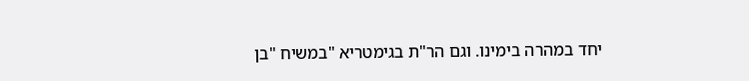יחד במהרה בימינו. וגם הר"ת בגימטריא "במשיח "בן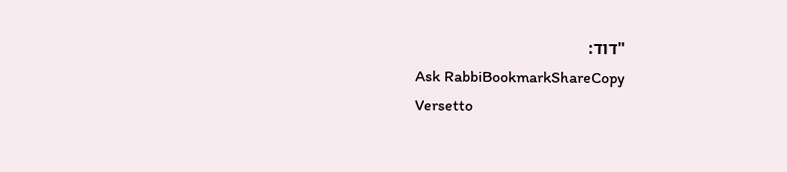"דוד:
Ask RabbiBookmarkShareCopy
Versetto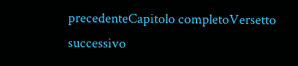precedenteCapitolo completoVersetto successivo